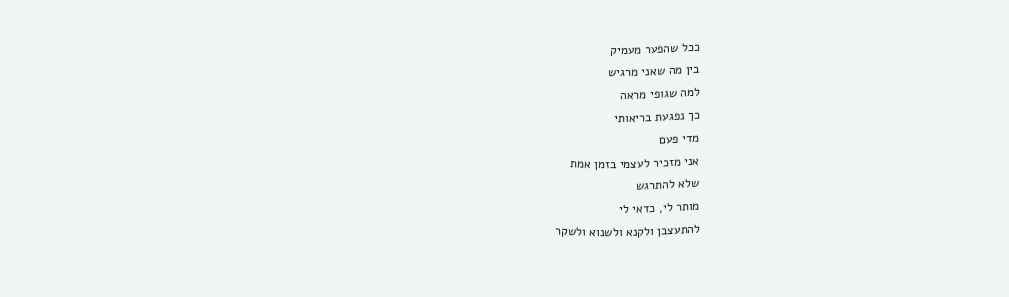ככל שהפער מעמיק
בין מה שאני מרגיש
למה שגופי מראה
כך נפגעת בריאותי
מדי פעם
אני מזכיר לעצמי בזמן אמת
שלא להתרגש
מותר לי, כדאי לי
להתעצבן ולקנא ולשנוא ולשקר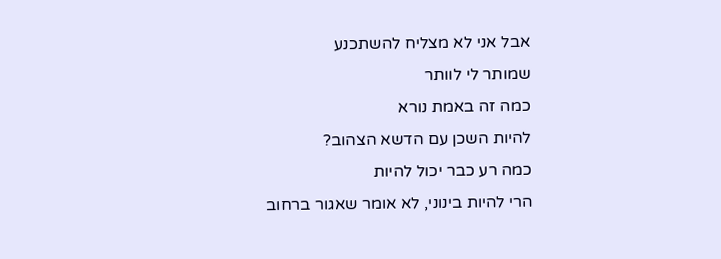אבל אני לא מצליח להשתכנע
שמותר לי לוותר
כמה זה באמת נורא
להיות השכן עם הדשא הצהוב?
כמה רע כבר יכול להיות
הרי להיות בינוני, לא אומר שאגור ברחוב